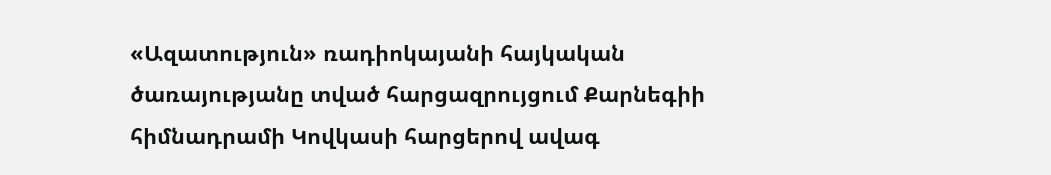«Ազատություն» ռադիոկայանի հայկական ծառայությանը տված հարցազրույցում Քարնեգիի հիմնադրամի Կովկասի հարցերով ավագ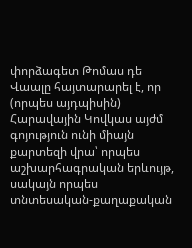փորձագետ Թոմաս դե Վաալը հայտարարել է, որ (որպես այդպիսին) Հարավային Կովկաս այժմ գոյություն ունի միայն քարտեզի վրա՝ որպես աշխարհագրական երևույթ, սակայն որպես տնտեսական-քաղաքական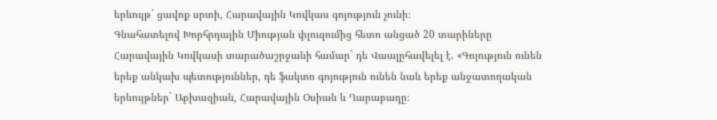երևույթ` ցավոք սրտի, Հարավային Կովկաս գոյություն չունի։
Գնահատելով Խորհրդային Միության փլուզումից հետո անցած 20 տարիները Հարավային Կովկասի տարածաշրջանի համար` դե Վաալըհավելել է. «Գոյություն ունեն երեք անկախ պետություններ, դե ֆակտո գոյություն ունեն նաև երեք անջատողական երևույթներ` Աբխազիան, Հարավային Օսիան և Ղարաբաղը։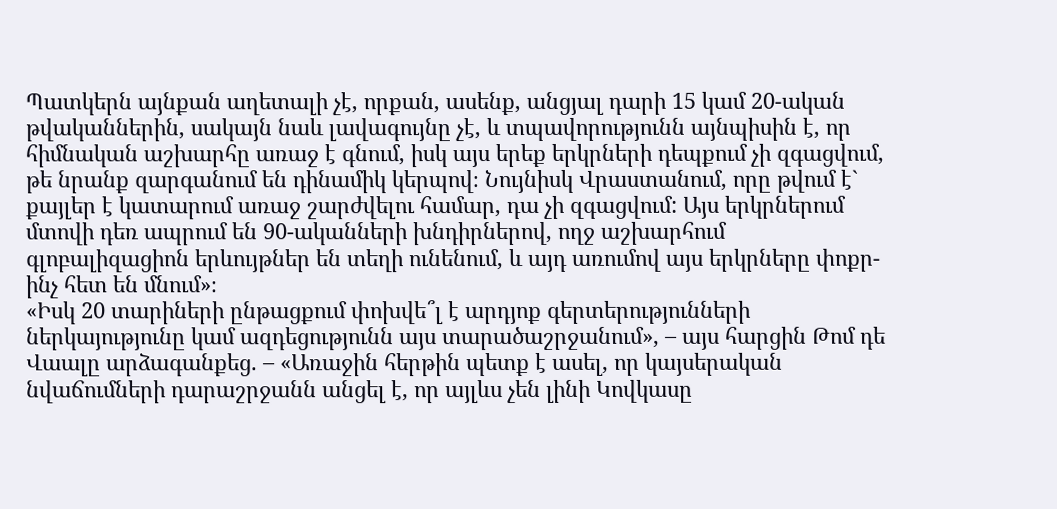Պատկերն այնքան աղետալի չէ, որքան, ասենք, անցյալ դարի 15 կամ 20-ական թվականներին, սակայն նաև լավագույնը չէ, և տպավորությունն այնպիսին է, որ հիմնական աշխարհը առաջ է գնում, իսկ այս երեք երկրների դեպքում չի զգացվում, թե նրանք զարգանում են դինամիկ կերպով։ Նույնիսկ Վրաստանում, որը թվում է` քայլեր է կատարում առաջ շարժվելու համար, դա չի զգացվում: Այս երկրներում մտովի դեռ ապրում են 90-ականների խնդիրներով, ողջ աշխարհում գլոբալիզացիոն երևույթներ են տեղի ունենում, և այդ առումով այս երկրները փոքր-ինչ հետ են մնում»։
«Իսկ 20 տարիների ընթացքում փոխվե՞լ է արդյոք գերտերությունների ներկայությունը կամ ազդեցությունն այս տարածաշրջանում», – այս հարցին Թոմ դե Վաալը արձագանքեց. – «Առաջին հերթին պետք է ասել, որ կայսերական նվաճումների դարաշրջանն անցել է, որ այլևս չեն լինի Կովկասը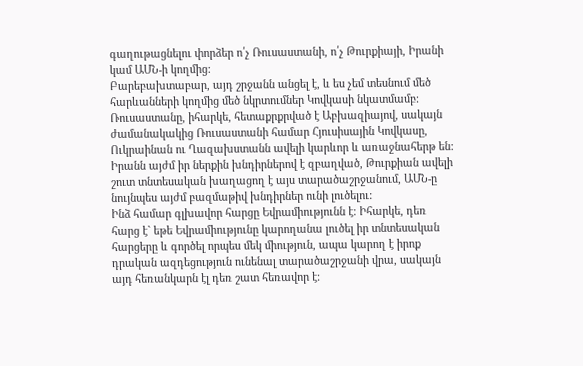գաղութացնելու փորձեր ո՛չ Ռուսաստանի, ո՛չ Թուրքիայի, Իրանի կամ ԱՄՆ-ի կողմից:
Բարեբախտաբար, այդ շրջանն անցել է, և ես չեմ տեսնում մեծ հարևանների կողմից մեծ նկրտումներ Կովկասի նկատմամբ։ Ռուսաստանը, իհարկե, հետաքրքրված է Աբխազիայով, սակայն ժամանակակից Ռուսաստանի համար Հյուսիսային Կովկասը, Ուկրաինան ու Ղազախստանն ավելի կարևոր և առաջնահերթ են: Իրանն այժմ իր ներքին խնդիրներով է զբաղված, Թուրքիան ավելի շուտ տնտեսական խաղացող է այս տարածաշրջանում, ԱՄՆ-ը նույնպես այժմ բազմաթիվ խնդիրներ ունի լուծելու:
Ինձ համար գլխավոր հարցը Եվրամիությունն է։ Իհարկե, դեռ հարց է` եթե Եվրամիությունը կարողանա լուծել իր տնտեսական հարցերը և գործել որպես մեկ միություն, ապա կարող է իրոք դրական ազդեցություն ունենալ տարածաշրջանի վրա, սակայն այդ հեռանկարն էլ դեռ շատ հեռավոր է։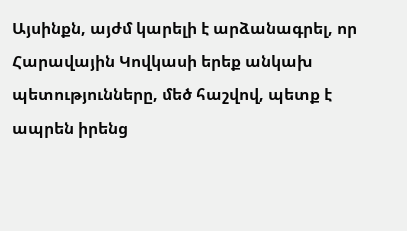Այսինքն, այժմ կարելի է արձանագրել, որ Հարավային Կովկասի երեք անկախ պետությունները, մեծ հաշվով, պետք է ապրեն իրենց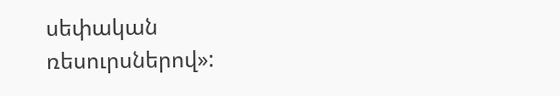սեփական ռեսուրսներով»: